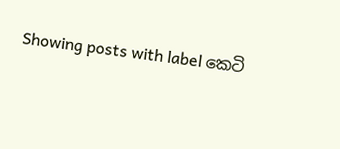Showing posts with label කෙටි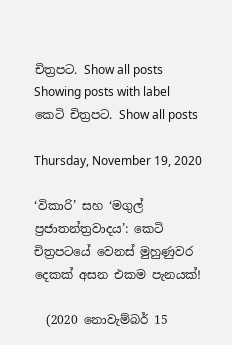චිත්‍ර‍පට. Show all posts
Showing posts with label කෙටි චිත්‍ර‍පට. Show all posts

Thursday, November 19, 2020

‘විකාරි’ සහ ‘මගුල් ප්‍රජාතන්ත්‍රවාදය’: කෙටි චිත්‍රපටයේ වෙනස් මුහුණුවර දෙකක් අසන එකම පැනයක්!

  (2020 නොවැම්බර් 15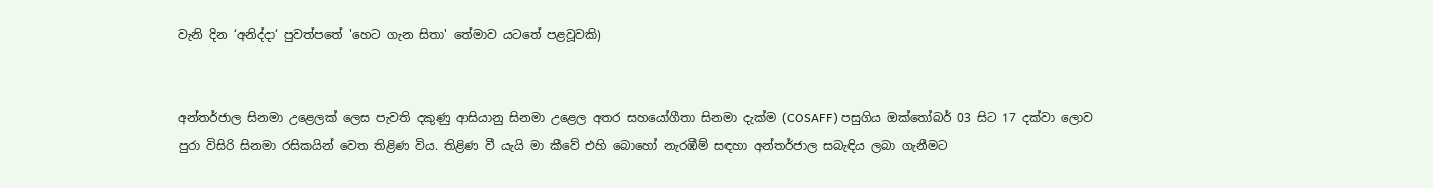වැනි දින ‘අනිද්දා‘ පුවත්පතේ 'හෙට ගැන සිතා' තේමාව යටතේ පළවූවකි)


අන්තර්ජාල සිනමා උළෙලක් ලෙස පැවති දකුණු ආසියානු සිනමා උළෙල අතර සහයෝගීතා සිනමා දැක්ම (COSAFF) පසුගිය ඔක්තෝබර් 03 සිට 17 දක්වා ලොව පුරා විසිරි සිනමා රසිකයින් වෙත තිළිණ විය. තිළිණ වී යැයි මා කීවේ එහි බොහෝ නැරඹීම් සඳහා අන්තර්ජාල සබැඳිය ලබා ගැනීමට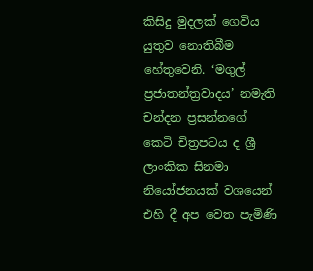කිසිදු මුදලක් ගෙවිය යුතුව නොතිබීම හේතුවෙනි. ‘මගුල් ප්‍රජාතන්ත්‍රවාදය’ නමැති චන්දන ප්‍රසන්නගේ කෙටි චිත්‍රපටය ද ශ්‍රී ලාංකික සිනමා නියෝජනයක් වශයෙන් එහි දී අප වෙත පැමිණි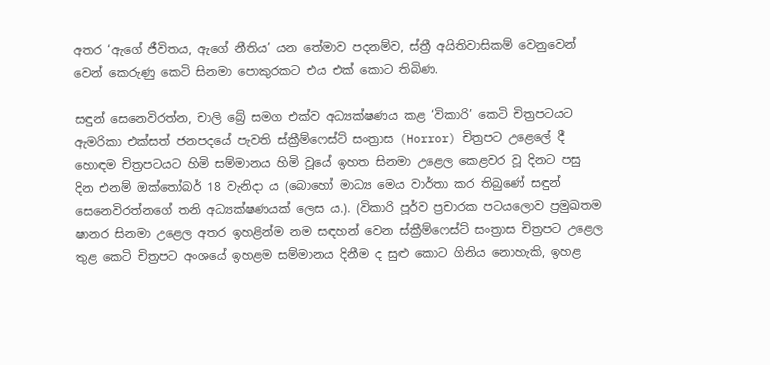අතර ‘ඇගේ ජීවිතය, ඇගේ නීතිය’ යන තේමාව පදනම්ව, ස්ත්‍රී අයිතිවාසිකම් වෙනුවෙන් වෙන් කෙරුණු කෙටි සිනමා පොකුරකට එය එක් කොට තිබිණ.

සඳුන් සෙනෙවිරත්න, චාලි බ්‍රේ සමග එක්ව අධ්‍යක්ෂණය කළ ‘විකාරි’ කෙටි චිත්‍රපටයට ඇමරිකා එක්සත් ජනපදයේ පැවති ස්ක්‍රීම්ෆෙස්ට් සංත්‍රාස (Horror) චිත්‍රපට උළෙලේ දී හොඳම චිත්‍රපටයට හිමි සම්මානය හිමි වූයේ ඉහත සිනමා උළෙල කෙළවර වූ දිනට පසු දින එනම් ඔක්තෝබර් 18 වැනිදා ය (බොහෝ මාධ්‍ය මෙය වාර්තා කර තිබුණේ සඳුන් සෙනෙවිරත්නගේ තනි අධ්‍යක්ෂණයක් ලෙස ය.). (විකාරි පූර්ව ප්‍රචාරක පටයලොව ප්‍රමුඛතම ෂානර සිනමා උළෙල අතර ඉහළින්ම නම සඳහන් වෙන ස්ක්‍රීම්ෆෙස්ට් සංත්‍රාස චිත්‍රපට උළෙල තුළ කෙටි චිත්‍රපට අංශයේ ඉහළම සම්මානය දිනීම ද සුළු කොට ගිනිය නොහැකි, ඉහළ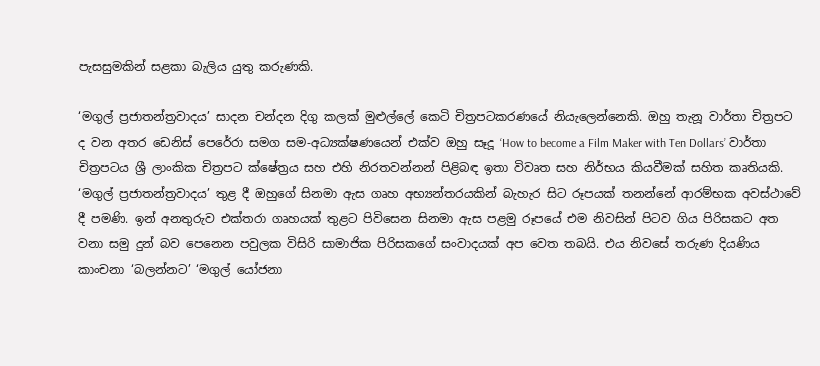පැසසුමකින් සළකා බැලිය යුතු කරුණකි.

‘මගුල් ප්‍රජාතන්ත්‍රවාදය’ සාදන චන්දන දිගු කලක් මුළුල්ලේ කෙටි චිත්‍රපටකරණයේ නියැලෙන්නෙකි. ඔහු තැනූ වාර්තා චිත්‍රපට ද වන අතර ඩෙනිස් පෙරේරා සමග සම-අධ්‍යක්ෂණයෙන් එක්ව ඔහු සෑදූ ‘How to become a Film Maker with Ten Dollars’ වාර්තා චිත්‍රපටය ශ්‍රී ලාංකික චිත්‍රපට ක්ෂේත්‍රය සහ එහි නිරතවන්නන් පිළිබඳ ඉතා විවෘත සහ නිර්භය කියවීමක් සහිත කෘතියකි. ‘මගුල් ප්‍රජාතන්ත්‍රවාදය’ තුළ දී ඔහුගේ සිනමා ඇස ගෘහ අභ්‍යන්තරයකින් බැහැර සිට රූපයක් තනන්නේ ආරම්භක අවස්ථාවේ දී පමණි. ඉන් අනතුරුව එක්තරා ගෘහයක් තුළට පිවිසෙන සිනමා ඇස පළමු රූපයේ එම නිවසින් පිටව ගිය පිරිසකට අත වනා සමු දුන් බව පෙනෙන පවුලක විසිරි සාමාජික පිරිසකගේ සංවාදයක් අප වෙත තබයි. එය නිවසේ තරුණ දියණිය කාංචනා ‘බලන්නට’ ‘මගුල් යෝජනා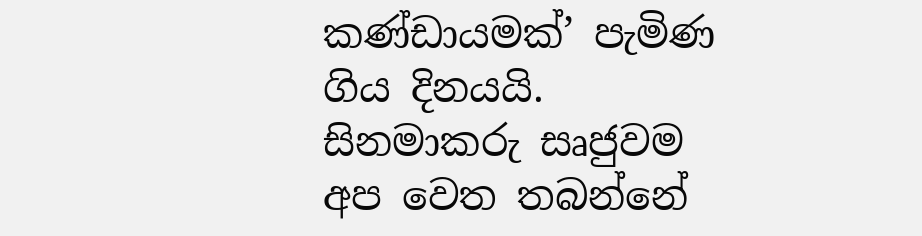කණ්ඩායමක්’ පැමිණ ගිය දිනයයි. සිනමාකරු සෘජුවම අප වෙත තබන්නේ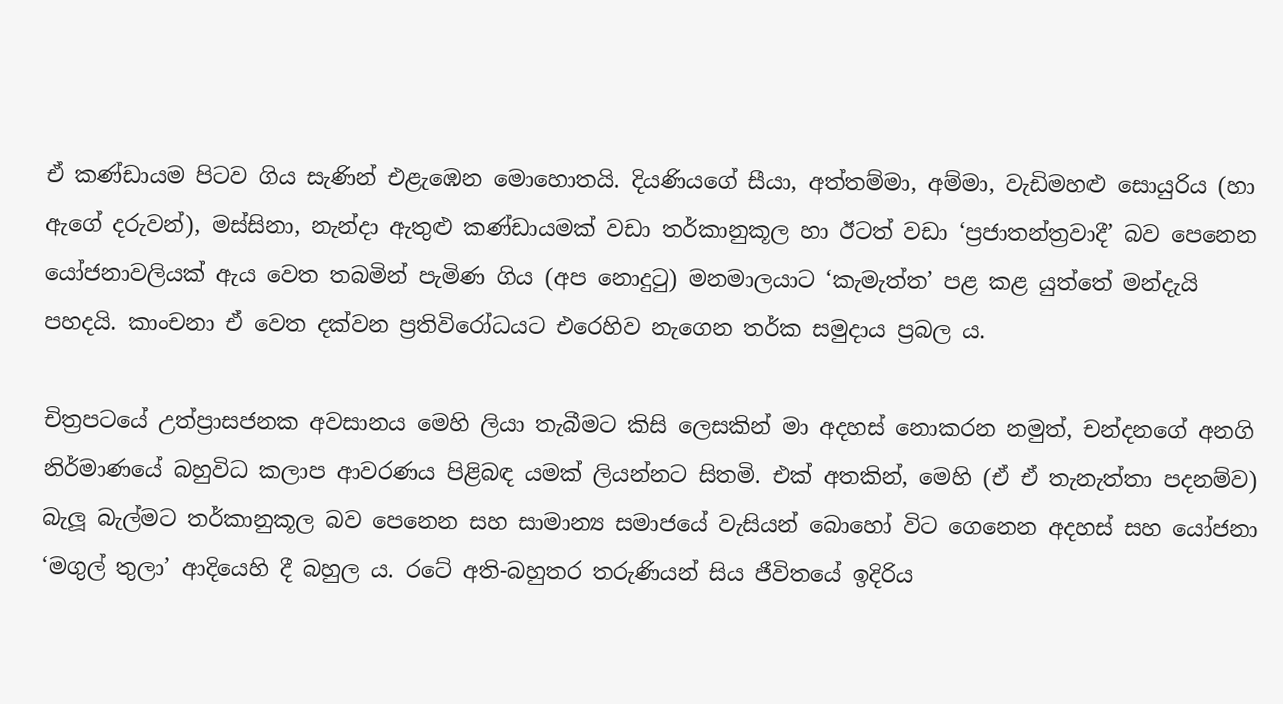ඒ කණ්ඩායම පිටව ගිය සැණින් එළැඹෙන මොහොතයි. දියණියගේ සීයා, අත්තම්මා, අම්මා, වැඩිමහළු සොයුරිය (හා ඇගේ දරුවන්), මස්සිනා, නැන්දා ඇතුළු කණ්ඩායමක් වඩා තර්කානුකූල හා ඊටත් වඩා ‘ප්‍රජාතන්ත්‍රවාදී’ බව පෙනෙන යෝජනාවලියක් ඇය වෙත තබමින් පැමිණ ගිය (අප නොදුටු) මනමාලයාට ‘කැමැත්ත’ පළ කළ යුත්තේ මන්දැයි පහදයි. කාංචනා ඒ වෙත දක්වන ප්‍රතිවිරෝධයට එරෙහිව නැගෙන තර්ක සමුදාය ප්‍රබල ය.

චිත්‍රපටයේ උත්ප්‍රාසජනක අවසානය මෙහි ලියා තැබීමට කිසි ලෙසකින් මා අදහස් නොකරන නමුත්, චන්දනගේ අනගි නිර්මාණයේ බහුවිධ කලාප ආවරණය පිළිබඳ යමක් ලියන්නට සිතමි. එක් අතකින්, මෙහි (ඒ ඒ තැනැත්තා පදනම්ව) බැලූ බැල්මට තර්කානුකූල බව පෙනෙන සහ සාමාන්‍ය සමාජයේ වැසියන් බොහෝ විට ගෙනෙන අදහස් සහ යෝජනා ‘මගුල් තුලා’ ආදියෙහි දී බහුල ය. රටේ අති-බහුතර තරුණියන් සිය ජීවිතයේ ඉදිරිය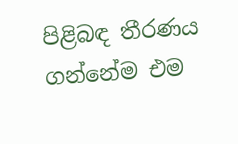පිළිබඳ තීරණය ගන්නේම එම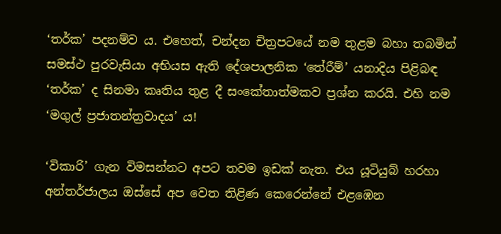‘තර්ක’ පදනම්ව ය. එහෙත්, චන්දන චිත්‍රපටයේ නම තුළම බහා තබමින් සමස්ථ පුරවැසියා අභියස ඇති දේශපාලනික ‘තේරීම්’ යනාදිය පිළිබඳ ‘තර්ක’ ද සිනමා කෘතිය තුළ දී සංකේතාත්මකව ප්‍රශ්න කරයි. එහි නම ‘මගුල් ප්‍රජාතන්ත්‍රවාදය’ ය!

‘විකාරි’ ගැන විමසන්නට අපට තවම ඉඩක් නැත. එය යූටියුබ් හරහා අන්තර්ජාලය ඔස්සේ අප වෙත තිළිණ කෙරෙන්නේ එළඹෙන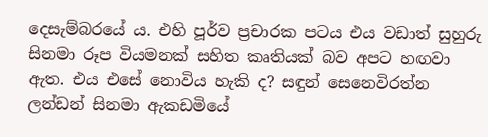දෙසැම්බරයේ ය. එහි පූර්ව ප්‍රචාරක පටය එය වඩාත් සුහුරු සිනමා රූප වියමනක් සහිත කෘතියක් බව අපට හඟවා ඇත. එය එසේ නොවිය හැකි ද? සඳුන් සෙනෙවිරත්න ලන්ඩන් සිනමා ඇකඩමියේ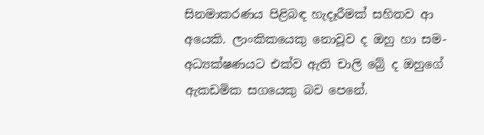සිනමාකරණය පිළිබඳ හැදෑරීමක් සහිතව ආ අයෙකි. ලාංකිකයෙකු නොවූව ද ඔහු හා සම-අධ්‍යක්ෂණයට එක්ව ඇති චාලි බ්‍රේ ද ඔහුගේ ඇකඩමික සගයෙකු බව පෙනේ.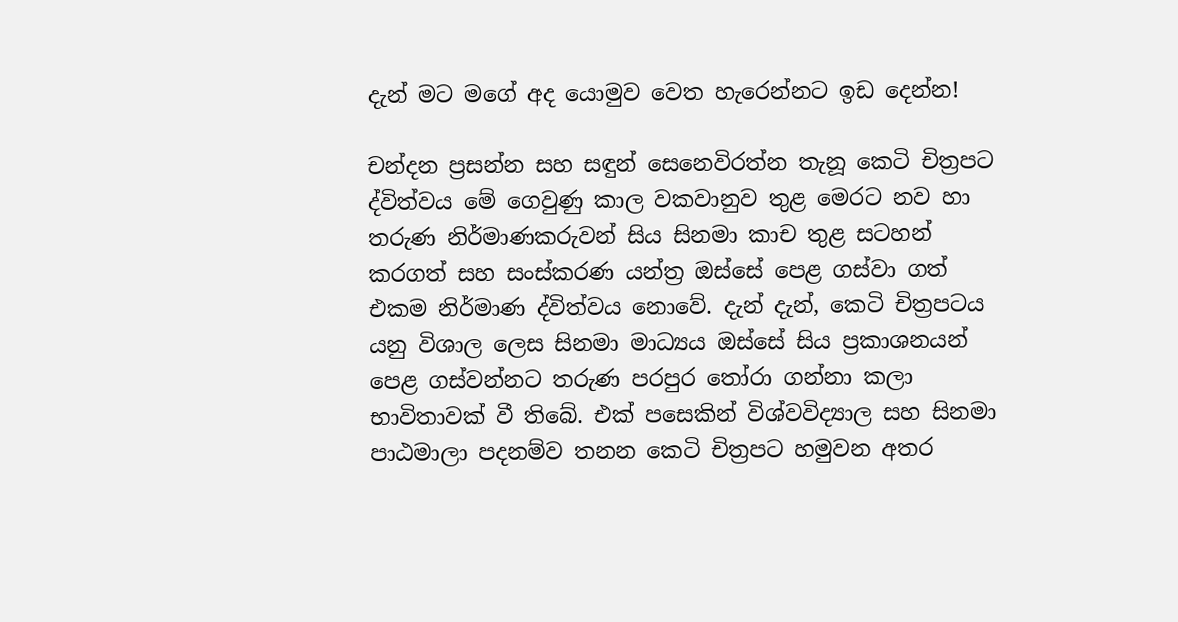දැන් මට මගේ අද යොමුව වෙත හැරෙන්නට ඉඩ දෙන්න!

චන්දන ප්‍රසන්න සහ සඳුන් සෙනෙවිරත්න තැනූ කෙටි චිත්‍රපට ද්විත්වය මේ ගෙවුණු කාල වකවානුව තුළ මෙරට නව හා තරුණ නිර්මාණකරුවන් සිය සිනමා කාච තුළ සටහන් කරගත් සහ සංස්කරණ යන්ත්‍ර ඔස්සේ පෙළ ගස්වා ගත් එකම නිර්මාණ ද්විත්වය නොවේ. දැන් දැන්, කෙටි චිත්‍රපටය යනු විශාල ලෙස සිනමා මාධ්‍යය ඔස්සේ සිය ප්‍රකාශනයන් පෙළ ගස්වන්නට තරුණ පරපුර තෝරා ගන්නා කලා භාවිතාවක් වී තිබේ. එක් පසෙකින් විශ්වවිද්‍යාල සහ සිනමා පාඨමාලා පදනම්ව තනන කෙටි චිත්‍රපට හමුවන අතර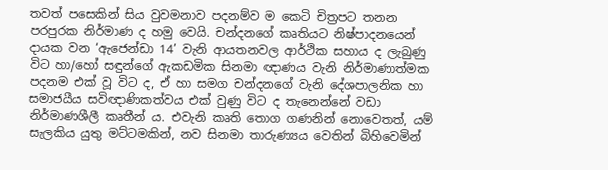තවත් පසෙකින් සිය වුවමනාව පදනම්ව ම කෙටි චිත්‍රපට තනන පරපුරක නිර්මාණ ද හමු වෙයි. චන්දනගේ කෘතියට නිෂ්පාදනයෙන් දායක වන ‘ඇජෙන්ඩා 14’ වැනි ආයතනවල ආර්ථික සහාය ද ලැබුණු විට හා/හෝ සඳුන්ගේ ඇකඩමික සිනමා ඥාණය වැනි නිර්මාණාත්මක පදනම එක් වූ විට ද, ඒ හා සමග චන්දනගේ වැනි දේශපාලනික හා සමාජයීය සවිඥාණිකත්වය එක් වුණු විට ද තැනෙන්නේ වඩා නිර්මාණශීලී කෘතීන් ය. එවැනි කෘති තොග ගණනින් නොවෙතත්, යම් සැලකිය යුතු මට්ටමකින්, නව සිනමා තාරුණ්‍යය වෙතින් බිහිවෙමින්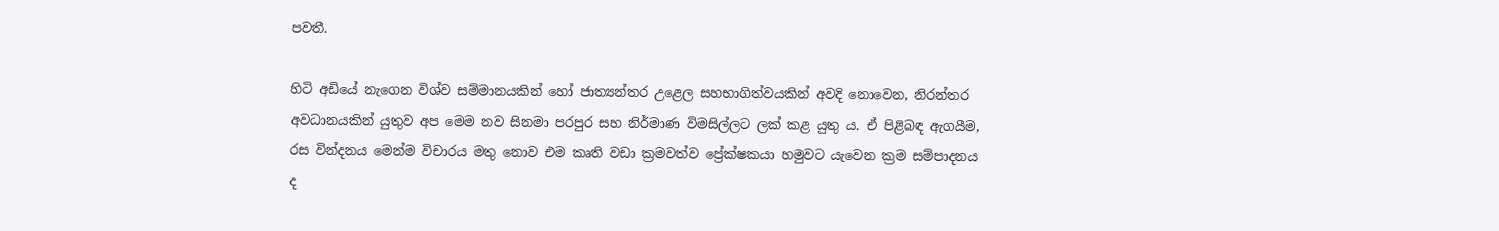පවතී.

හිටි අඩියේ නැගෙන විශ්ව සම්මානයකින් හෝ ජාත්‍යන්තර උළෙල සහභාගිත්වයකින් අවදි නොවෙන, නිරන්තර අවධානයකින් යුතුව අප මෙම නව සිනමා පරපුර සහ නිර්මාණ විමසිල්ලට ලක් කළ යුතු ය. ඒ පිළිබඳ ඇගයීම, රස වින්දනය මෙන්ම විචාරය මතු නොව එම කෘති වඩා ක්‍රමවත්ව ප්‍රේක්ෂකයා හමුවට යැවෙන ක්‍රම සම්පාදනය ද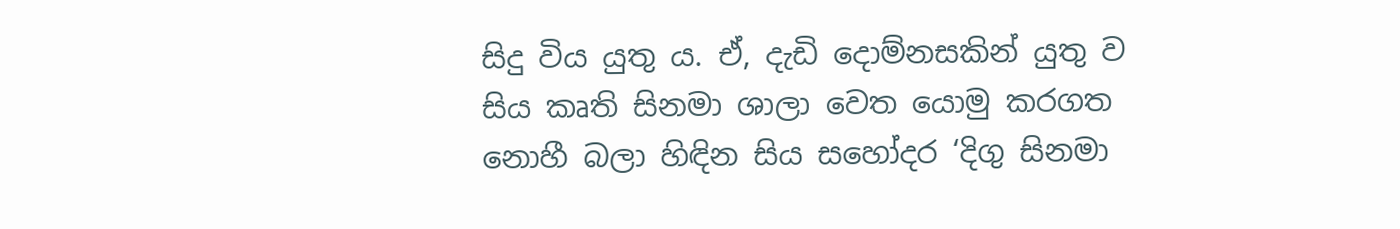සිදු විය යුතු ය. ඒ, දැඩි දොම්නසකින් යුතු ව සිය කෘති සිනමා ශාලා වෙත යොමු කරගත නොහී බලා හිඳින සිය සහෝදර ‘දිගු සිනමා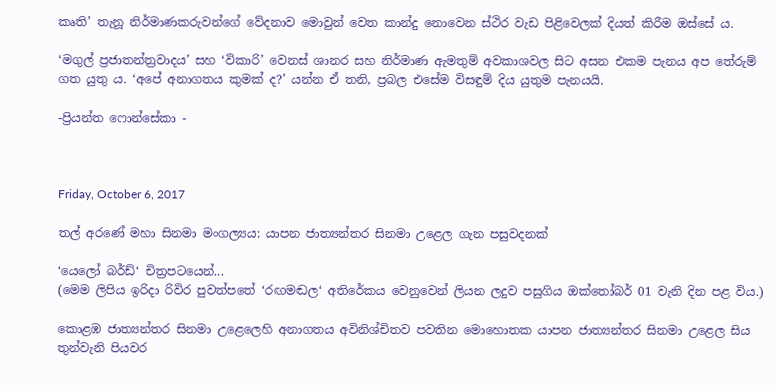කෘති’ තැනූ නිර්මාණකරුවන්ගේ වේදනාව මොවුන් වෙත කාන්දු නොවෙන ස්ථිර වැඩ පිළිවෙලක් දියත් කිරීම ඔස්සේ ය.

‘මගුල් ප්‍රජාතන්ත්‍රවාදය’ සහ ‘විකාරි’ වෙනස් ශානර සහ නිර්මාණ ඇමතුම් අවකාශවල සිට අසන එකම පැනය අප තේරුම් ගත යුතු ය. ‘අපේ අනාගතය කුමක් ද?’ යන්න ඒ තනි, ප්‍රබල එසේම විසඳුම් දිය යුතුම පැනයයි.

-ප්‍රියන්ත ෆොන්සේකා -



Friday, October 6, 2017

තල් අරණේ මහා සිනමා මංගල්‍යය: යාපන ජාත්‍යන්තර සිනමා උළෙල ගැන පසුවදනක්

‘යෙලෝ බර්ඩ්‘ චිත්‍ර‍පටයෙන්...
(මෙම ලිපිය ඉරිදා රිවිර පුවත්පතේ ‘රඟමඬල‘ අතිරේකය වෙනුවෙන් ලියන ලදුව පසුගිය ඔක්තෝබර් 01 වැනි දින පළ විය.)

කොළඹ ජාත්‍යන්තර සිනමා උළෙලෙහි අනාගතය අවිනිශ්චිතව පවතින මොහොතක යාපන ජාත්‍යන්තර සිනමා උළෙල සිය තුන්වැනි පියවර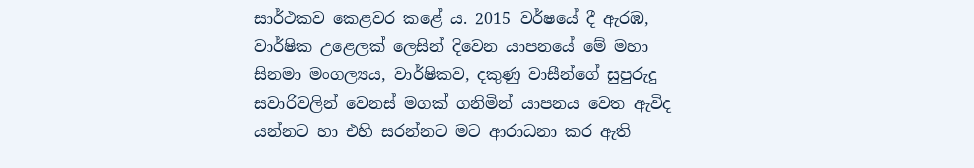සාර්ථකව කෙළවර කළේ ය. 2015 වර්ෂයේ දී ඇරඹ, වාර්ෂික උළෙලක් ලෙසින් දිවෙන යාපනයේ මේ මහා සිනමා මංගල්‍යය, වාර්ෂිකව, දකුණු වාසීන්ගේ සුපුරුදු සවාරිවලින් වෙනස් මගක් ගනිමින් යාපනය වෙත ඇවිද යන්නට හා එහි සරන්නට මට ආරාධනා කර ඇති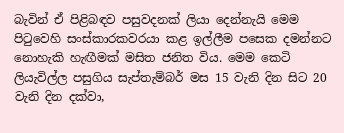බැවින් ඒ පිළිබඳව පසුවදනක් ලියා දෙන්නැයි මෙම පිටුවෙහි සංස්කාරකවරයා කළ ඉල්ලීම පසෙක දමන්නට නොහැකි හැඟීමක් මසිත ජනිත විය. මෙම කෙටි ලියැවිල්ල‍ පසුගිය සැප්තැම්බර් මස 15 වැනි දින සිට 20 වැනි දින දක්වා,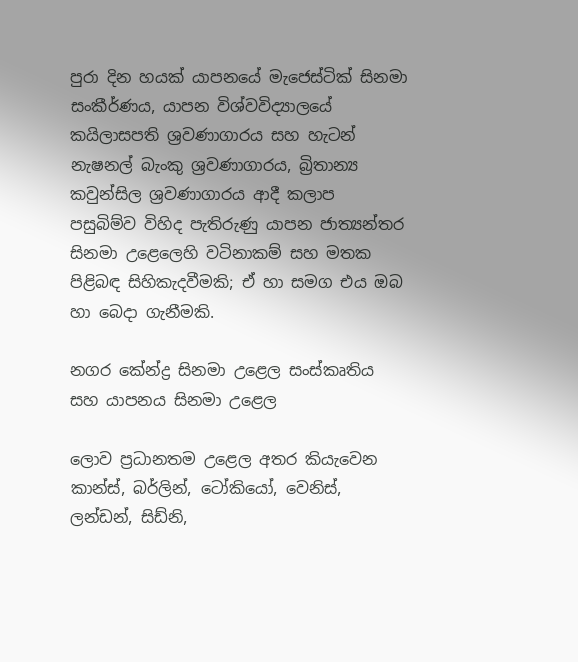පුරා දින හයක් යාපනයේ මැජෙස්ටික් සිනමා සංකීර්ණය, යාපන විශ්වවිද්‍යාලයේ කයිලාසපති ශ්‍ර‍වණාගාරය සහ හැටන් නැෂනල් බැංකු ශ්‍ර‍වණාගාරය, බ්‍රිතාන්‍ය කවුන්සිල ශ්‍ර‍වණාගාරය ආදී කලාප පසුබිම්ව විහිද පැතිරුණු යාපන ජාත්‍යන්තර සිනමා උළෙලෙහි වටිනාකම් සහ මතක පිළිබඳ සිහිකැදවීමකි; ඒ හා සමග එය ඔබ හා බෙදා ගැනීමකි.

නගර කේන්ද්‍ර‍ සිනමා උළෙල සංස්කෘතිය සහ යාපනය සිනමා උළෙල

ලොව ප්‍ර‍ධානතම උළෙල අතර කියැවෙන කාන්ස්, බර්ලින්, ටෝකියෝ, වෙනිස්, ලන්ඩන්, සිඩ්නි,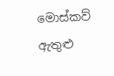මොස්කව් ඇතුළු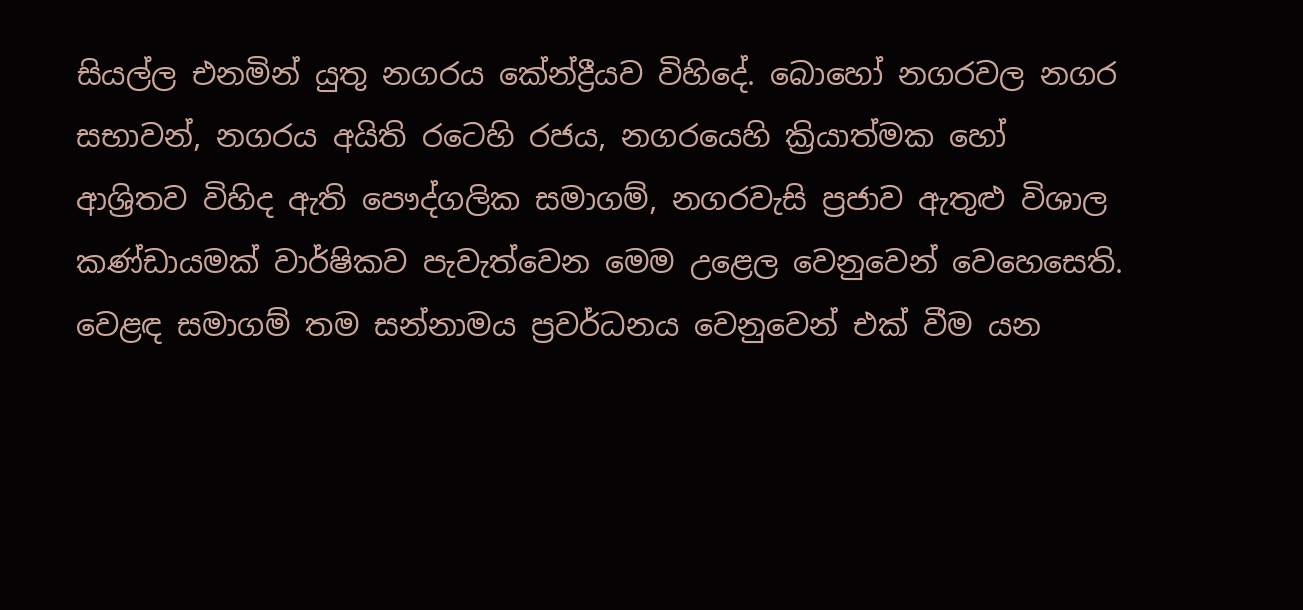සියල්ල එනමින් යුතු නගරය කේන්ද්‍රීයව විහිදේ. බොහෝ නගරවල නගර සභාවන්, නගරය අයිති රටෙහි රජය, නගරයෙහි ක්‍රියාත්මක හෝ ආශ්‍රිතව විහිද ඇති පෞද්ගලික සමාගම්, නගරවැසි ප්‍ර‍ජාව ඇතුළු විශාල කණ්ඩායමක් වාර්ෂිකව පැවැත්වෙන මෙම උළෙල වෙනුවෙන් වෙහෙසෙති. වෙළඳ සමාගම් තම සන්නාමය ප්‍ර‍වර්ධනය වෙනුවෙන් එක් වීම යන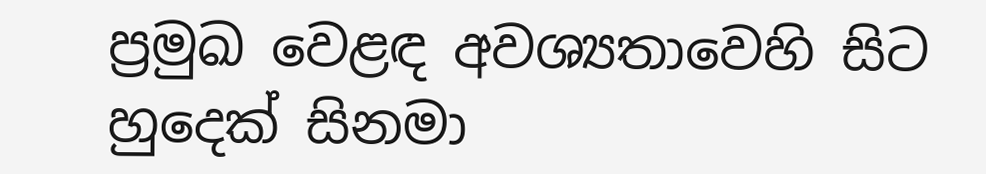ප්‍ර‍මුඛ වෙළඳ අවශ්‍යතාවෙහි සිට හුදෙක් සිනමා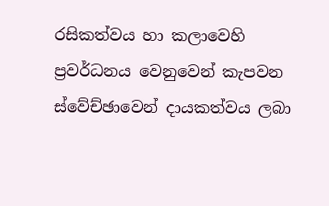රසිකත්වය හා කලාවෙහි ප්‍ර‍වර්ධනය වෙනුවෙන් කැපවන ස්වේච්ඡාවෙන් දායකත්වය ලබා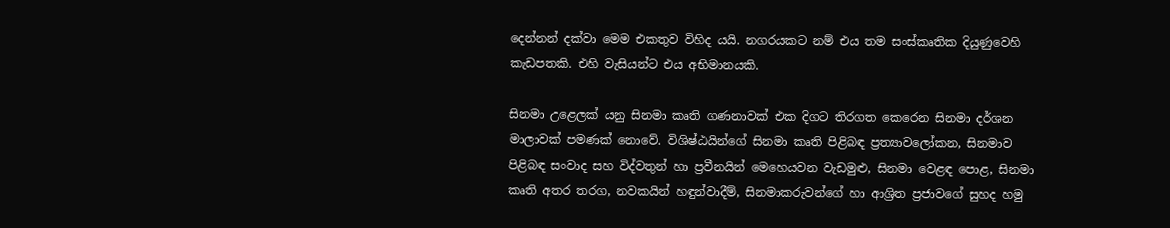දෙන්නන් දක්වා මෙම එකතුව විහිද යයි. නගරයකට නම් එය තම සංස්කෘතික දියුණුවෙහි කැඩපතකි. එහි වැසියන්ට එය අභිමානයකි.

සිනමා උළෙලක් යනු සිනමා කෘති ගණනාවක් එක දිගට තිරගත කෙරෙන සිනමා දර්ශන මාලාවක් පමණක් නොවේ. විශිෂ්ඨයින්ගේ සිනමා කෘති පිළිබඳ ප්‍ර‍ත්‍යාවලෝකන, සිනමාව පිළිබඳ සංවාද සහ විද්වතුන් හා ප්‍ර‍වීනයින් මෙහෙයවන වැඩමුළු, සිනමා වෙළඳ පොළ, සිනමා කෘති අතර තරග‍, නවකයින් හඳුන්වාදීම්, සිනමාකරුවන්ගේ හා ආශ්‍රිත ප්‍ර‍ජාවගේ සුහද හමු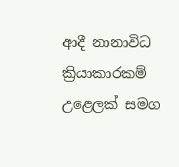ආදී නානාවිධ ක්‍රියාකාරකම් උළෙලක් සමග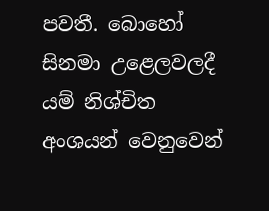පවතී. බොහෝ සිනමා උළෙලවලදී යම් නිශ්චිත අංශයන් වෙනුවෙන්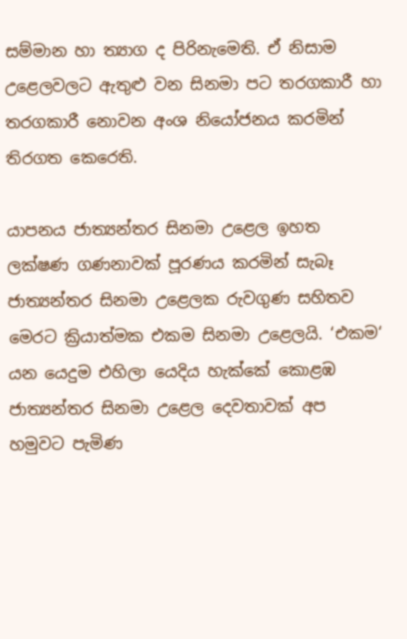සම්මාන හා ත්‍යාග ද පිරිනැමෙති. ඒ නිසාම උළෙලවලට ඇතුළු වන සිනමා පට තරගකාරී හා තරගකාරී නොවන අංශ නියෝජනය කරමින් තිරගත කෙරෙති.

යාපනය ජාත්‍යන්තර සිනමා උළෙල ඉහත ලක්ෂණ ගණනාවක් පූරණය කරමින් සැබෑ ජාත්‍යන්තර සිනමා උළෙලක රුවගුණ සහිතව මෙරට ක්‍රියාත්මක එකම සිනමා උළෙලයි. ‘එකම‘ යන යෙදුම එහිලා යෙදිය හැක්කේ කොළඹ ජාත්‍යන්තර සිනමා උළෙල දෙවතාවක් අප හමුවට පැමිණ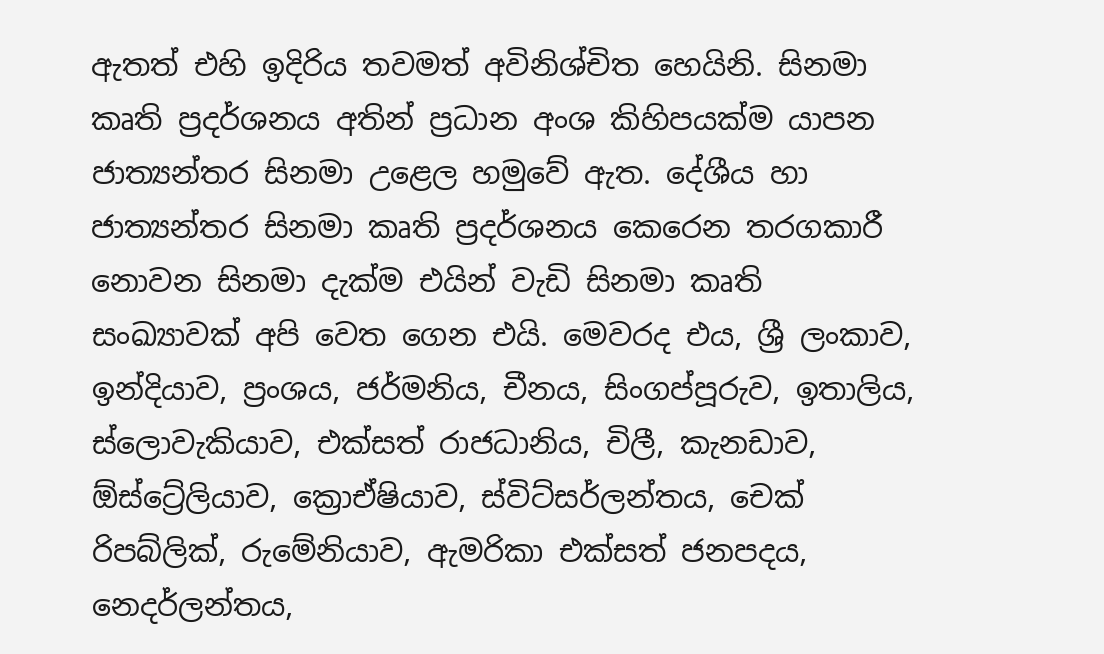ඇතත් එහි ඉදිරිය තවමත් අවිනිශ්චිත හෙයිනි. සිනමා කෘති ප්‍ර‍දර්ශනය අතින් ප්‍ර‍ධාන අංශ කිහිපයක්ම යාපන ජාත්‍යන්තර සිනමා උළෙල හමුවේ ඇත. දේශීය හා ජාත්‍යන්තර සිනමා කෘති ප්‍ර‍දර්ශනය කෙරෙන තරගකාරී නොවන සිනමා දැක්ම එයින් වැඩි සිනමා කෘති සංඛ්‍යාවක් අපි වෙත ගෙන එයි. මෙවරද එය, ශ්‍රී ලංකාව, ඉන්දියාව, ප්‍ර‍ංශය, ජර්මනිය, චීනය, සිංගප්පූරුව, ඉතාලිය, ස්ලොවැකියාව, එක්සත් රාජධානිය, චිලී, කැනඩාව, ඕස්ට්‍රේලියාව, ක්‍රොඒෂියාව, ස්විට්සර්ලන්තය, චෙක් රිපබ්ලික්, රුමේනියාව, ඇමරිකා එක්සත් ජනපදය, නෙදර්ලන්තය,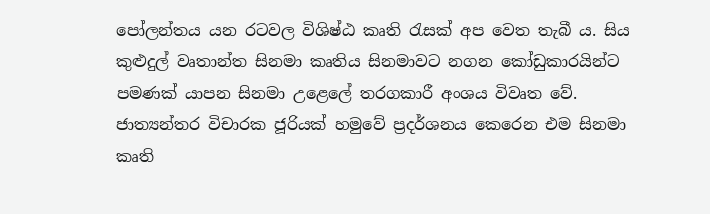පෝලන්තය යන රටවල විශිෂ්ඨ කෘති රැසක් අප වෙත තැබී ය. සිය කුළුදුල් වෘතාන්ත සිනමා කෘතිය සිනමාවට නගන කෝඩුකාරයින්ට පමණක් යාපන සිනමා උළෙලේ තරගකාරී අංශය විවෘත වේ. ජාත්‍යන්තර විචාරක ජූරියක් හමුවේ ප්‍ර‍දර්ශනය කෙරෙන එම සිනමා කෘති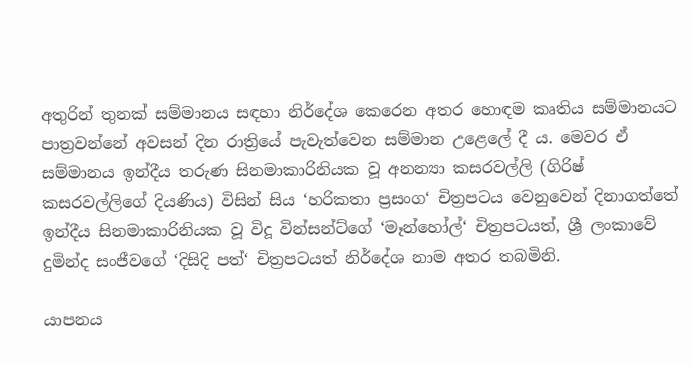අතුරින් තුනක් සම්මානය සඳහා නිර්දේශ කෙරෙන අතර හොඳම කෘතිය සම්මානයට පාත්‍ර‍වන්නේ අවසන් දින රාත්‍රියේ පැවැත්වෙන සම්මාන උළෙලේ දී ය. මෙවර ඒ සම්මානය ඉන්දීය තරුණ සිනමාකාරිනියක වූ අනන්‍යා කසරවල්ලි (ගිරිෂ් කසරවල්ලිගේ දියණිය) විසින් සිය ‘හරිකතා ප්‍ර‍සංග‘ චිත්‍ර‍පටය වෙනුවෙන් දිනාගත්තේ ඉන්දීය සිනමාකාරිනියක වූ විදූ වින්සන්ට්ගේ ‘මෑන්හෝල්‘ චිත්‍ර‍පටයත්, ශ්‍රී ලංකාවේ දුමින්ද සංජීවගේ ‘දිසිදි පත්‘ චිත්‍ර‍පටයත් නිර්දේශ නාම අතර තබමිනි.

යාපනය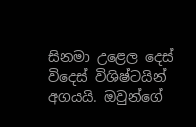සිනමා උළෙල දෙස් විදෙස් විශිෂ්ටයින් අගයයි. ඔවුන්ගේ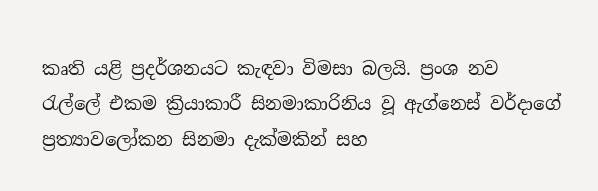කෘති යළි ප්‍ර‍දර්ශනයට කැඳවා විමසා බලයි. ප්‍ර‍ංශ නව රැල්ලේ එකම ක්‍රියාකාරී සිනමාකාරිනිය වූ ඇග්නෙස් වර්දාගේ ප්‍ර‍ත්‍යාවලෝකන සිනමා දැක්මකින් සහ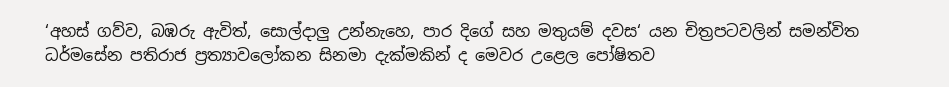‘අහස් ගව්ව, බඹරු ඇවිත්, සොල්දාලු උන්නැහෙ, පාර දිගේ සහ මතුයම් දවස‘ යන චිත්‍ර‍පටවලින් සමන්විත ධර්මසේන පතිරාජ ප්‍ර‍ත්‍යාවලෝකන සිනමා දැක්මකින් ද මෙවර උළෙල පෝෂිතව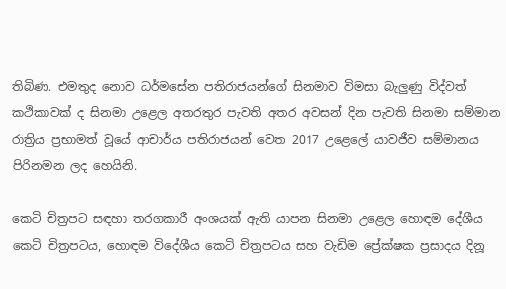තිබිණ. එමතුද නොව ධර්මසේන පතිරාජයන්ගේ සිනමාව විමසා බැලුණු විද්වත් කථිකාවක් ද සිනමා උළෙල අතරතුර පැවති අතර අවසන් දින පැවති සිනමා සම්මාන රාත්‍රිය ප්‍ර‍භාමත් වූයේ ආචාර්ය පතිරාජයන් වෙත 2017 උළෙලේ යාවජීව සම්මානය පිරිනමන ලද හෙයිනි.

කෙටි චිත්‍ර‍පට සඳහා තරගකාරී අංශයක් ඇති යාපන සිනමා උළෙල හොඳම දේශීය කෙටි චිත්‍ර‍පටය, හොඳම විදේශීය කෙටි චිත්‍ර‍පටය සහ වැඩිම ප්‍රේක්ෂක ප්‍ර‍සාදය දිනූ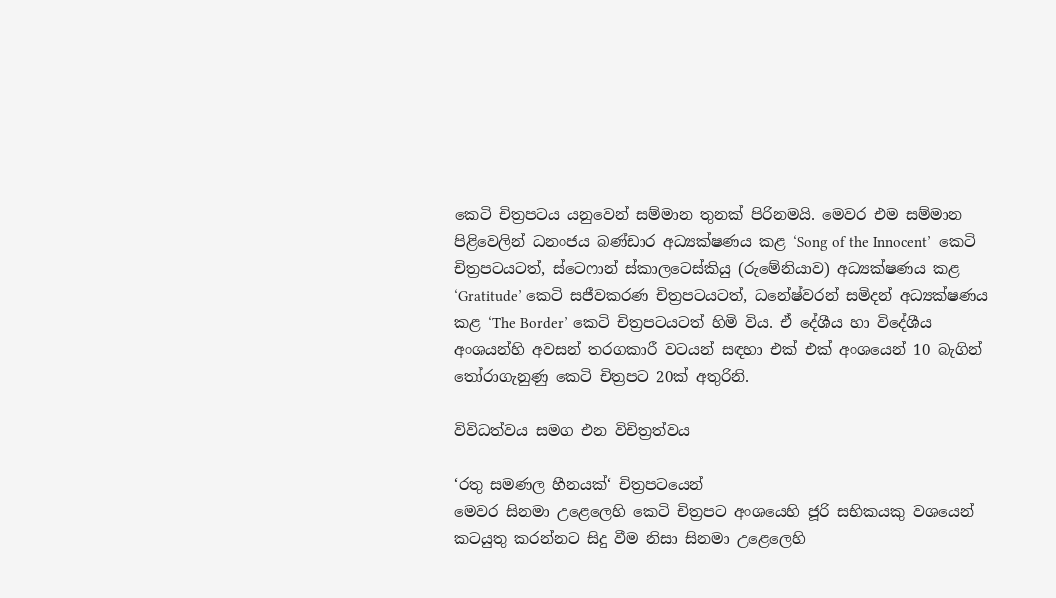කෙටි චිත්‍ර‍පටය යනුවෙන් සම්මාන තුනක් පිරිනමයි. මෙවර එම සම්මාන පිළිවෙලින් ධනංජය බණ්ඩාර අධ්‍යක්ෂණය කළ ‘Song of the Innocent’  කෙටි චිත්‍ර‍පටයටත්, ස්ටෙෆාන් ස්කාලටෙස්කියු (රුමේනියාව) අධ්‍යක්ෂණය කළ  ‘Gratitude’ කෙටි සජීවකරණ චිත්‍ර‍පටයටත්, ධනේෂ්වරන් සමිදන් අධ්‍යක්ෂණය කළ ‘The Border’ කෙටි චිත්‍ර‍පටයටත් හිමි විය. ඒ දේශීය හා විදේශීය අංශයන්හි අවසන් තරගකාරී වටයන් සඳහා එක් එක් අංශයෙන් 10 බැගින් තෝරාගැනුණු කෙටි චිත්‍ර‍පට 20ක් අතුරිනි.

විවිධත්වය සමග එන විචිත්‍ර‍ත්වය

‘රතු සමණල හීනයක්‘ චිත්‍ර‍පටයෙන්
මෙවර සිනමා උළෙලෙහි කෙටි චිත්‍ර‍පට අංශයෙහි ජූරි සභිකයකු වශයෙන් කටයුතු කරන්නට සිදු වීම නිසා සිනමා උළෙලෙහි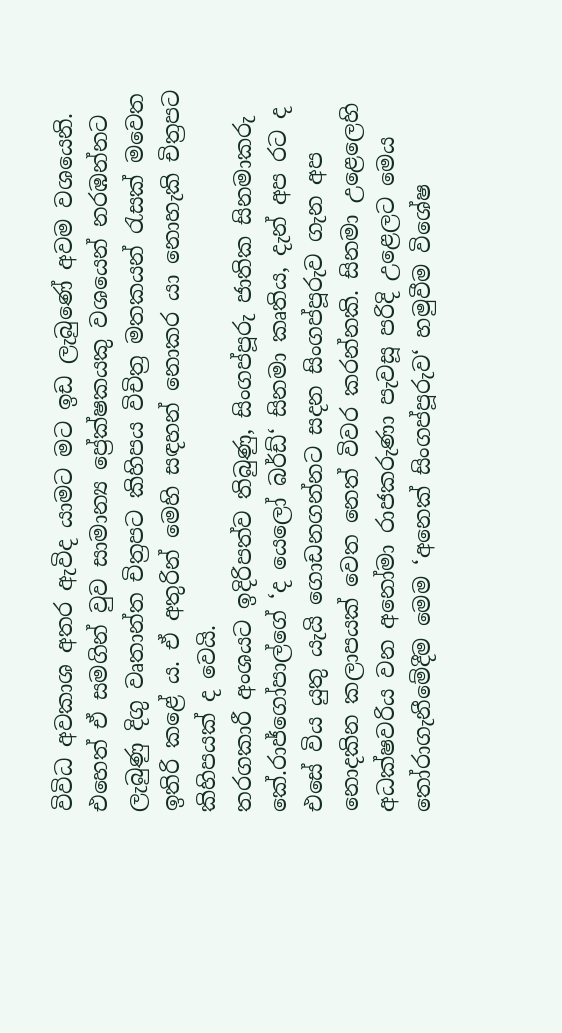විවිධ අවකාශ අතර ඇවිද යාමට මට ඉඩ ලැබුණේ අවම වශයෙනි. එහෙත් ඒ සමගින් වුව සාමාන්‍ය ප්‍රේක්ෂකයකු වශයෙන් නරඹන්නට ලැබුණු දිගු වෘතාන්ත චිත්‍ර‍පට කිහිපය විචිත්‍ර‍ මතකයන් රැසක් මවෙත ඉතිරි කළේ ය. ඒ අතුරින් මෙහි සඳහන් නොකර යා නොහැකි චිත්‍ර‍පට කිහිපයක් ද වෙයි.
තරගකාරී අංශයට ඉදිරිපත්ව තිබුණු, සිංගප්පූරු ජාතික සිනමාකරු කේ.රාජ්ගෝපාල්ගේ ‘ද යෙලෝ බර්ඩ්‘ සිනමා කෘතිය, දැන් අප රට ද එසේ විය යුතු යැයි ගොඩනගන්නට සදන සිංගප්පූරුව ගැන අප නොදකින කලාපයක් වෙත නෙත් විවර කරන්නකි. සිනමා උළෙලෙහි අධක්ෂවරිය වන අනෝමා රාජකරුණා පැවසූ පරිදි උළෙලට මෙය තෝරාගැනීමේදීම මෙම ‘අනෙක් සිංගප්පූරුව‘ හමුවීම විශේෂ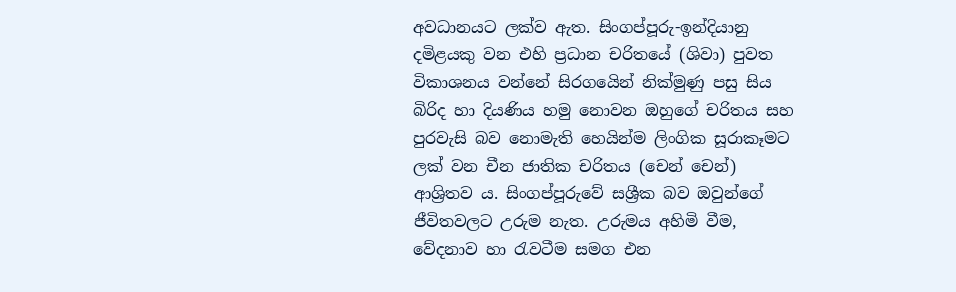අවධානයට ලක්ව ඇත. සිංගප්පූරු-ඉන්දියානු දමිළයකු වන එහි ප්‍ර‍ධාන චරිතයේ (ශිවා) පුවත විකාශනය වන්නේ සිරගයෙින් නික්මුණු පසු සිය බිරිද හා දියණිය හමු නොවන ඔහුගේ චරිතය සහ පුරවැසි බව නොමැති හෙයින්ම ලිංගික සූරාකෑමට ලක් වන චීන ජාතික චරිතය (චෙන් චෙන්) ආශ්‍රිතව ය. සිංගප්පූරුවේ සශ්‍රීක බව ඔවුන්ගේ ජීවිතවලට උරුම නැත. උරුමය අහිමි වීම, වේදනාව හා රැවටීම සමග එන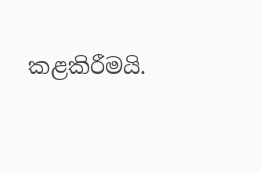කළකිරීමයි.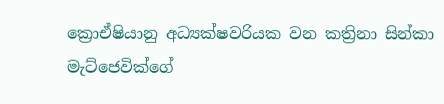ක්‍රොඒෂියානු අධ්‍යක්ෂවරියක වන කත්‍රිනා සින්කා මැට්ජෙවික්ගේ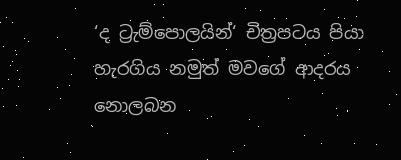‘ද ට්‍රැම්පොලයින්‘ චිත්‍ර‍පටය පියා හැරගිය නමුත් මවගේ ආදරය නොලබන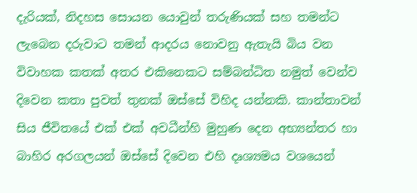දැරියක්, නිදහස සොයන යොවුන් තරුණියක් සහ තමන්ට  ලැබෙන දරුවාට තමන් ආදරය නොවනු ඇතැයි බිය වන විවාහක කතක් අතර එකිනෙකට සම්බන්ධිත නමුත් වෙන්ව දිවෙන කතා පුවත් තුනක් ඔස්සේ විහිද යන්නකි. කාන්තාවන් සිය ජීවිතයේ එක් එක් අවධීන්හි මුහුණ දෙන අභ්‍යන්තර හා බාහිර අරගලයන් ඔස්සේ දිවෙන එහි දෘශ්‍යමය වශයෙන්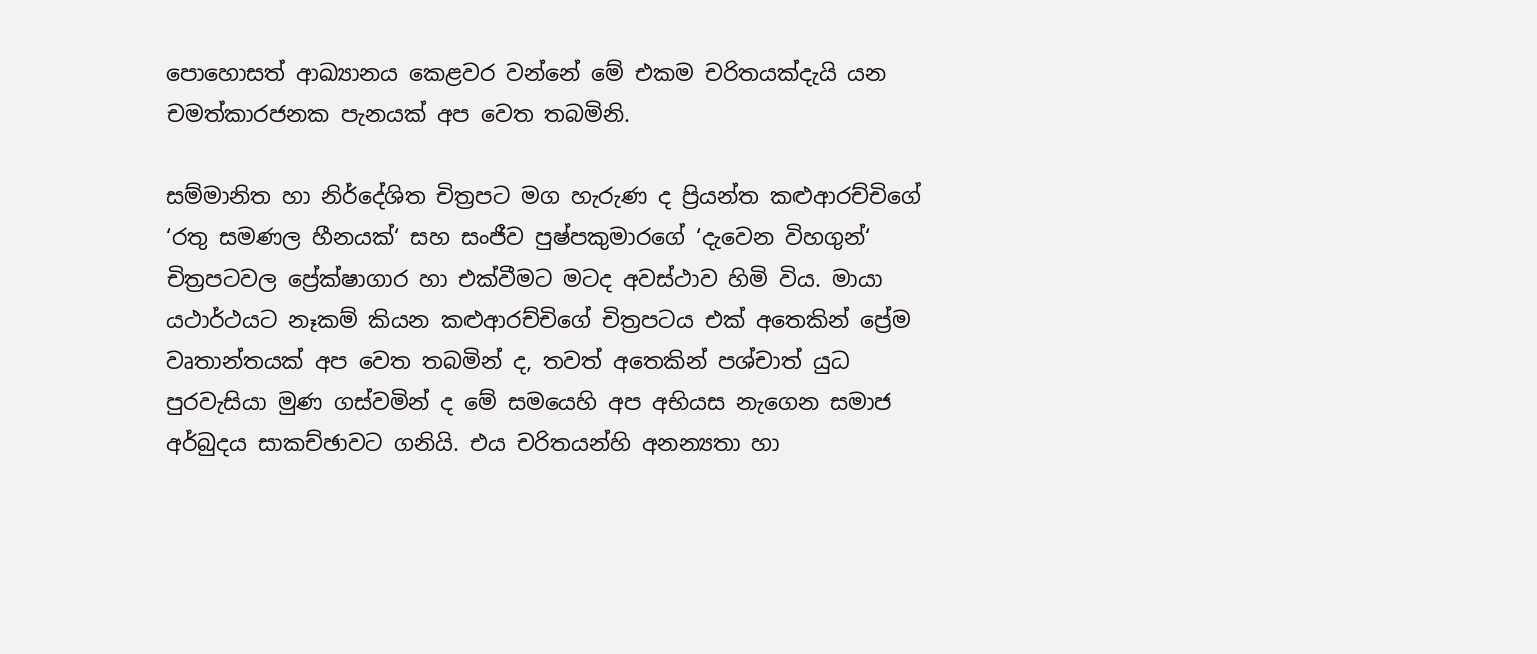පොහොසත් ආඛ්‍යානය කෙළවර වන්නේ මේ එකම චරිතයක්දැයි යන චමත්කාරජනක පැනයක් අප වෙත තබමිනි.

සම්මානිත හා නිර්දේශිත චිත්‍ර‍පට මග හැරුණ ද ප්‍රියන්ත කළුආරච්චිගේ ‘රතු සමණල හීනයක්‘ සහ සංජීව පුෂ්පකුමාරගේ ‘දැවෙන විහගුන්‘ චිත්‍රපටවල ප්‍රේක්ෂාගාර හා එක්වීමට මටද අවස්ථාව හිමි විය. මායා යථාර්ථයට නෑකම් කියන කළුආරච්චිගේ චිත්‍ර‍පටය එක් අතෙකින් ප්‍රේම වෘතාන්තයක් අප වෙත තබමින් ද, තවත් අතෙකින් පශ්චාත් යුධ පුරවැසියා මුණ ගස්වමින් ද මේ සමයෙහි අප අභියස නැගෙන සමාජ අර්බුදය සාකච්ඡාවට ගනියි. එය චරිතයන්හි අනන්‍යතා හා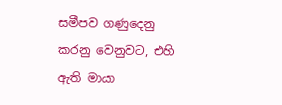සමීපව ගණුදෙනු කරනු වෙනුවට, එහි ඇති මායා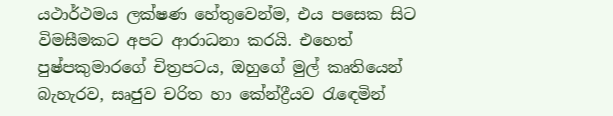යථාර්ථමය ලක්ෂණ හේතුවෙන්ම, එය පසෙක සිට විමසීමකට අපට ආරාධනා කරයි. එහෙත් පුෂ්පකුමාරගේ චිත්‍ර‍පටය, ඔහුගේ මුල් කෘතියෙන් බැහැරව, සෘජුව චරිත හා කේන්ද්‍රීයව රැඳෙමින්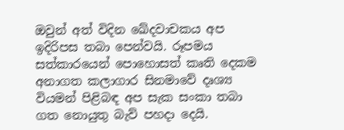ඔවුන් අත් විදින ඛේදවාචකය අප ඉදිරිපස තබා පෙන්වයි. රූපමය සත්කාරයෙන් පොහොසත් කෘති දෙකම අනාගත කලාගාර සිනමාවේ දෘශ්‍ය වියමන් පිළිබඳ අප සැක සංකා තබා ගත නොයුතු බැව් පහදා දෙයි.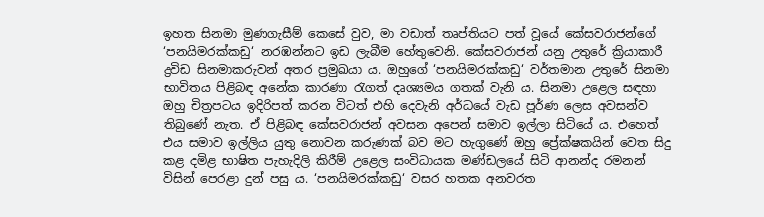ඉහත සිනමා මුණගැසීම් කෙසේ වුව, මා වඩාත් තෘප්තියට පත් වූයේ කේසවරාජන්ගේ ‘පනයිමරක්කඩු‘ නරඹන්නට ඉඩ ලැබීම හේතුවෙනි. කේසවරාජන් යනු උතුරේ ක්‍රියාකාරී ද්‍ර‍විඩ සිනමාකරුවන් අතර ප්‍ර‍මුඛයා ය. ඔහුගේ ‘පනයිමරක්කඩු‘ වර්තමාන උතුරේ සිනමා භාවිතය පිළිබඳ අනේක කාරණා රැගත් දෘශ්‍යමය ගතක් වැනි ය. සිනමා උළෙල සඳහා ඔහු චිත්‍ර‍පටය ඉදිරිපත් කරන විටත් එහි දෙවැනි අර්ධයේ වැඩ පූර්ණ ලෙස අවසන්ව තිබුණේ නැත. ඒ පිළිබඳ කේසවරාජන් අවසන අපෙන් සමාව ඉල්ලා සිටියේ ය. එහෙත් එය සමාව ඉල්ලිය යුතු නොවන කරුණක් බව මට හැගුණේ ඔහු ප්‍රේක්ෂකයින් වෙත සිදු කළ දමිළ භාෂිත පැහැදිලි කිරීම් උළෙල සංවිධායක මණ්ඩලයේ සිටි ආනන්ද රමනන් විසින් පෙරළා දුන් පසු ය. ‘පනයිමරක්කඩු‘ වසර හතක අනවරත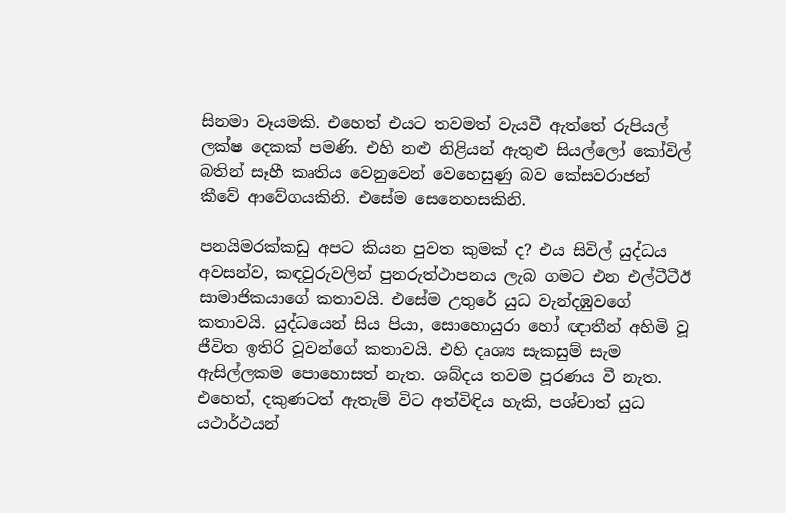සිනමා වෑයමකි. එහෙත් එයට තවමත් වැයවී ඇත්තේ රුපියල් ලක්ෂ දෙකක් පමණි. එහි නළු නිළියන් ඇතුළු සියල්ලෝ කෝවිල් බතින් සෑහී කෘතිය වෙනුවෙන් වෙහෙසුණු බව කේසවරාජන් කීවේ ආවේගයකිනි. එසේම සෙනෙහසකිනි.

පනයිමරක්කඩු අපට කියන පුවත කුමක් ද? එය සිවිල් යුද්ධය අවසන්ව, කඳවුරුවලින් පුනරුත්ථාපනය ලැබ ගමට එන එල්ටීටීඊ සාමාජිකයාගේ කතාවයි. එසේම උතුරේ යුධ වැන්දඹුවගේ කතාවයි. යුද්ධයෙන් සිය පියා, සොහොයුරා හෝ ඥාතීන් අහිමි වූ ජීවිත ඉතිරි වූවන්ගේ කතාවයි. එහි දෘශ්‍ය සැකසුම් සැම ඇසිල්ලකම පොහොසත් නැත. ශබ්දය තවම පූරණය වී නැත. එහෙත්, දකුණටත් ඇතැම් විට අත්විඳිය හැකි, පශ්චාත් යුධ යථාර්ථයන්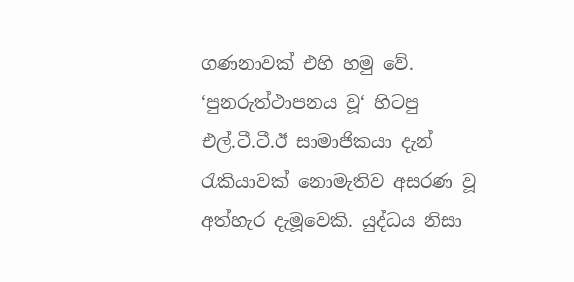ගණනාවක් එහි හමු වේ. ‘පුනරුත්ථාපනය වූ‘ හිටපු එල්.ටී.ටී.ඊ සාමාජිකයා දැන් රැකියාවක් නොමැතිව අසරණ වූ අත්හැර දැමූවෙකි. යුද්ධය නිසා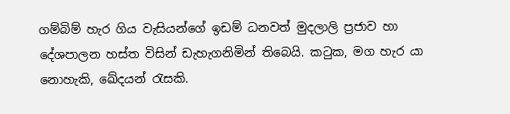ගම්බිම් හැර ගිය වැසියන්ගේ ඉඩම් ධනවත් මුදලාලි ප්‍ර‍ජාව හා දේශපාලන හස්ත විසින් ඩැහැගනිමින් තිබෙයි. කටුක, මග හැර යා නොහැකි, ඛේදයන් රැසකි.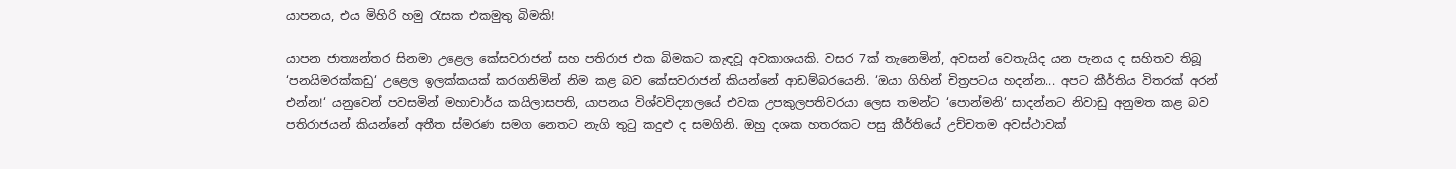යාපනය, එය මිහිරි හමු රැසක එකමුතු බිමකි!

යාපන ජාත්‍යන්තර සිනමා උළෙල කේසවරාජන් සහ පතිරාජ එක බිමකට කැඳවූ අවකාශයකි. වසර 7ක් තැනෙමින්, අවසන් වෙතැයිද යන පැනය ද සහිතව තිබූ ‘පනයිමරක්කඩු‘ උළෙල ඉලක්කයක් කරගනිමින් නිම කළ බව කේසවරාජන් කියන්නේ ආඩම්බරයෙනි. ‘ඔයා ගිහින් චිත්‍ර‍පටය හදන්න... අපට කීර්තිය විතරක් අරන් එන්න!‘ යනුවෙන් පවසමින් මහාචාර්ය කයිලාසපති, යාපනය විශ්වවිද්‍යාලයේ එවක උපකුලපතිවරයා ලෙස තමන්ට ‘පොන්මනි‘ සාදන්නට නිවාඩු අනුමත කළ බව පතිරාජයන් කියන්නේ අතීත ස්මරණ සමග නෙතට නැගි තුටු කදුළු ද සමගිනි. ඔහු දශක හතරකට පසු කීර්තියේ උච්චතම අවස්ථාවක්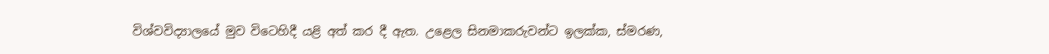විශ්වවිද්‍යාලයේ මුව විටෙහිදී යළි අත් කර දී ඇත. උළෙල සිනමාකරුවන්ට ඉලක්ක, ස්මරණ,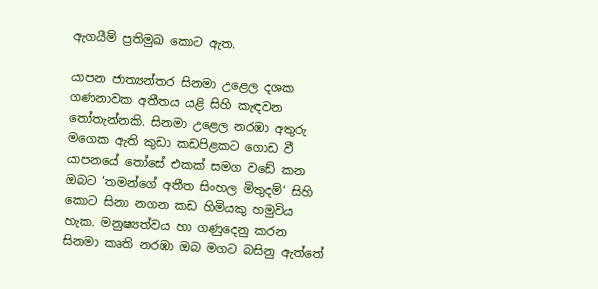ඇගයීම් ප්‍ර‍තිමුඛ කොට ඇත.

යාපන ජාත්‍යන්තර සිනමා උළෙල දශක ගණනාවක අතීතය යළි සිහි කැඳවන තෝතැන්නකි. සිනමා උළෙල නරඹා අතුරු මගෙක ඇති කුඩා කඩපිළකට ගොඩ වී යාපනයේ තෝසේ එකක් සමග වඩේ කන ඔබට ‘තමන්ගේ අතීත සිංහල මිතුදම්‘ සිහි කොට සිනා නගන කඩ හිමියකු හමුවිය හැක. මනුෂ්‍යත්වය හා ගණුදෙනු කරන සිනමා කෘති නරඹා ඔබ මගට බසිනු ඇත්තේ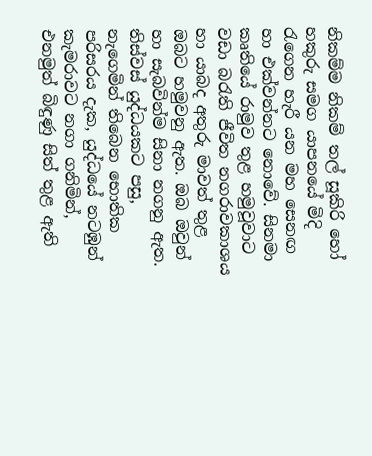නිකම්ම නිකම් තල් සූකිරි හෝ හකුරු සමග යාපනයේ මිදි රැගෙන හැරී යන මහ සෙනඟ හා එක්වන්නට නොවේ. සිනමා කෘතියේ රාමුව තුළ හමුවූවාට වඩා බරැති ජීවිත නගරාවකාශය හා යාබද අතුරු මාවත් තුළ ඔබට හමුවනු ඇත. ඔබ ඔවුන් හා සැබවින්ම සිනා නගනු ඇත.
තිස්වස් යුද්ධයකට පසු, නැගෙමින් තිබෙන භොතික පරිසරය දැක, යුද්ධයේ නටඹුන් කැමරාවට නගා ගනිමින්, එනමුත් බිඳුණු සිත් තුළ ඇති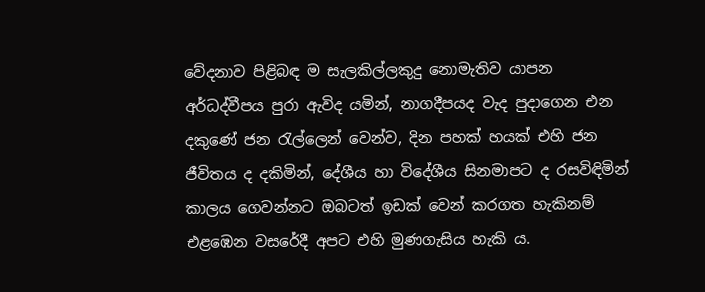වේදනාව පිළිබඳ ම සැලකිල්ලකුදු නොමැතිව යාපන අර්ධද්වීපය පුරා ඇවිද යමින්, නාගදීපයද වැද පුදාගෙන එන දකුණේ ජන රැල්ලෙන් වෙන්ව, දින පහක් හයක් එහි ජන ජීවිතය ද දකිමින්, දේශීය හා විදේශීය සිනමාපට ද රසවිඳිමින් කාලය ගෙවන්නට ඔබටත් ඉඩක් වෙන් කරගත හැකිනම් එළඹෙන වසරේදී අපට එහි මුණගැසිය හැකි ය.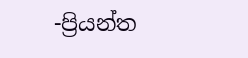-ප්‍රියන්ත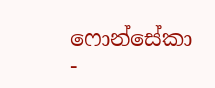ෆොන්සේකා -